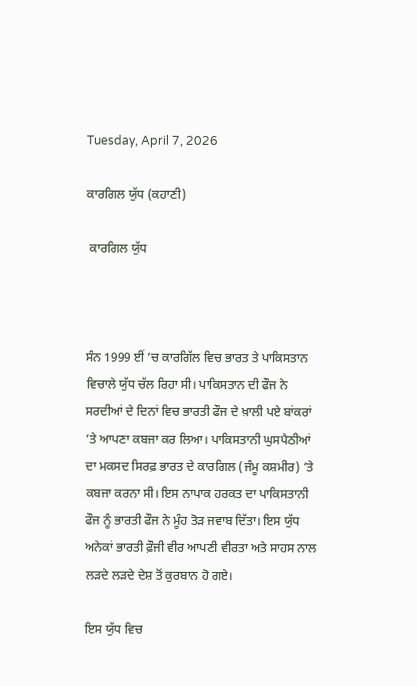Tuesday, April 7, 2026

ਕਾਰਗਿਲ ਯੁੱਧ (ਕਹਾਣੀ)

 ਕਾਰਗਿਲ ਯੁੱਧ



ਸੰਨ 1999 ਈਂ ’ਚ ਕਾਰਗਿੱਲ ਵਿਚ ਭਾਰਤ ਤੇ ਪਾਕਿਸਤਾਨ ਵਿਚਾਲੇ ਯੁੱਧ ਚੱਲ ਰਿਹਾ ਸੀ। ਪਾਕਿਸਤਾਨ ਦੀ ਫੌਜ ਨੇ ਸਰਦੀਆਂ ਦੇ ਦਿਨਾਂ ਵਿਚ ਭਾਰਤੀ ਫੌਜ ਦੇ ਖ਼ਾਲੀ ਪਏ ਬਾਂਕਰਾਂ ’ਤੇ ਆਪਣਾ ਕਬਜਾ ਕਰ ਲਿਆ। ਪਾਕਿਸਤਾਨੀ ਘੁਸਪੈਠੀਆਂ ਦਾ ਮਕਸਦ ਸਿਰਫ਼ ਭਾਰਤ ਦੇ ਕਾਰਗਿਲ (ਜੰਮੂ ਕਸ਼ਮੀਰ) ’ਤੇ ਕਬਜਾ ਕਰਨਾ ਸੀ। ਇਸ ਨਾਪਾਕ ਹਰਕਤ ਦਾ ਪਾਕਿਸਤਾਨੀ ਫੌਜ ਨੂੰ ਭਾਰਤੀ ਫੌਜ ਨੇ ਮੂੰਹ ਤੋੜ ਜਵਾਬ ਦਿੱਤਾ। ਇਸ ਯੁੱਧ ਅਨੇਕਾਂ ਭਾਰਤੀ ਫ਼ੌਜੀ ਵੀਰ ਆਪਣੀ ਵੀਰਤਾ ਅਤੇ ਸਾਹਸ ਨਾਲ ਲੜਦੇ ਲੜਦੇ ਦੇਸ਼ ਤੋਂ ਕੁਰਬਾਨ ਹੋ ਗਏ।

ਇਸ ਯੁੱਧ ਵਿਚ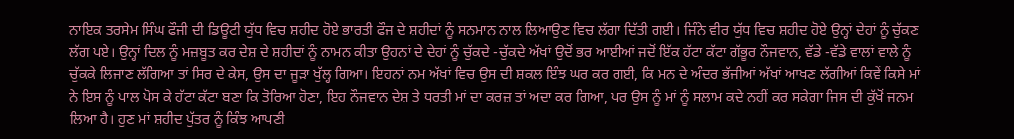ਨਾਇਕ ਤਰਸੇਮ ਸਿੰਘ ਫੌਜੀ ਦੀ ਡਿਊਟੀ ਯੁੱਧ ਵਿਚ ਸ਼ਹੀਦ ਹੋਏ ਭਾਰਤੀ ਫੌਜ ਦੇ ਸ਼ਹੀਦਾਂ ਨੂੰ ਸਨਮਾਨ ਨਾਲ ਲਿਆਉਣ ਵਿਚ ਲੱਗਾ ਦਿੱਤੀ ਗਈ। ਜਿੰਨੇ ਵੀਰ ਯੁੱਧ ਵਿਚ ਸ਼ਹੀਦ ਹੋਏ ਉਨ੍ਹਾਂ ਦੇਹਾਂ ਨੂੰ ਚੁੱਕਣ ਲੱਗ ਪਏ। ਉਨ੍ਹਾਂ ਦਿਲ ਨੂੰ ਮਜ਼ਬੂਤ ਕਰ ਦੇਸ਼ ਦੇ ਸ਼ਹੀਦਾਂ ਨੂੰ ਨਾਮਨ ਕੀਤਾ ਉਹਨਾਂ ਦੇ ਦੇਹਾਂ ਨੂੰ ਚੁੱਕਦੇ -ਚੁੱਕਦੇ ਅੱਖਾਂ ਉਦੋਂ ਭਰ ਆਈਆਂ ਜਦੋਂ ਇੱਕ ਹੱਟਾ ਕੱਟਾ ਗੱਭੂਰ ਨੌਜਵਾਨ, ਵੱਡੇ -ਵੱਡੇ ਵਾਲਾਂ ਵਾਲੇ ਨੂੰ ਚੁੱਕਕੇ ਲਿਜਾਣ ਲੱਗਿਆ ਤਾਂ ਸਿਰ ਦੇ ਕੇਸ, ਉਸ ਦਾ ਜੂੜਾ ਖੁੱਲ੍ਹ ਗਿਆ। ਇਹਨਾਂ ਨਮ ਅੱਖਾਂ ਵਿਚ ਉਸ ਦੀ ਸ਼ਕਲ ਇੰਝ ਘਰ ਕਰ ਗਈ, ਕਿ ਮਨ ਦੇ ਅੰਦਰ ਭੱਜੀਆਂ ਅੱਖਾਂ ਆਖਣ ਲੱਗੀਆਂ ਕਿਵੇਂ ਕਿਸੇ ਮਾਂ ਨੇ ਇਸ ਨੂੰ ਪਾਲ ਪੋਸ ਕੇ ਹੱਟਾ ਕੱਟਾ ਬਣਾ ਕਿ ਤੋਰਿਆ ਹੋਣਾ, ਇਹ ਨੌਜਵਾਨ ਦੇਸ਼ ਤੇ ਧਰਤੀ ਮਾਂ ਦਾ ਕਰਜ਼ ਤਾਂ ਅਦਾ ਕਰ ਗਿਆ, ਪਰ ਉਸ ਨੂੰ ਮਾਂ ਨੂੰ ਸਲਾਮ ਕਦੇ ਨਹੀਂ ਕਰ ਸਕੇਗਾ ਜਿਸ ਦੀ ਕੁੱਖੋਂ ਜਨਮ ਲਿਆ ਹੈ। ਹੁਣ ਮਾਂ ਸ਼ਹੀਦ ਪੁੱਤਰ ਨੂੰ ਕਿੰਝ ਆਪਣੀ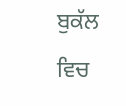ਬੁਕੱਲ ਵਿਚ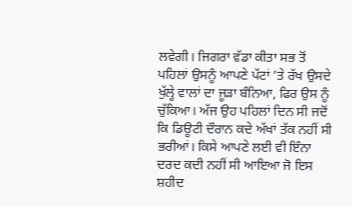ਲਵੇਗੀ। ਜਿਗਰਾ ਵੱਡਾ ਕੀਤਾ ਸਭ ਤੋਂ ਪਹਿਲਾਂ ਉਸਨੂੰ ਆਪਣੇ ਪੱਟਾਂ ’ਤੇ ਰੱਖ ਉਸਦੇ ਖੁੱਲ੍ਹੇ ਵਾਲਾਂ ਦਾ ਜੂੜਾ ਬੰਨਿਆ, ਫਿਰ ਉਸ ਨੂੰ ਚੁੱਕਿਆ। ਅੱਜ ਉਹ ਪਹਿਲਾਂ ਦਿਨ ਸੀ ਜਦੋਂ ਕਿ ਡਿਊਟੀ ਦੌਰਾਨ ਕਦੇ ਅੱਖਾਂ ਤੱਕ ਨਹੀਂ ਸੀ ਭਰੀਆਂ। ਕਿਸੇ ਆਪਣੇ ਲਈ ਵੀ ਇੰਨਾ ਦਰਦ ਕਦੀ ਨਹੀਂ ਸੀ ਆਇਆ ਜੋ ਇਸ ਸ਼ਹੀਦ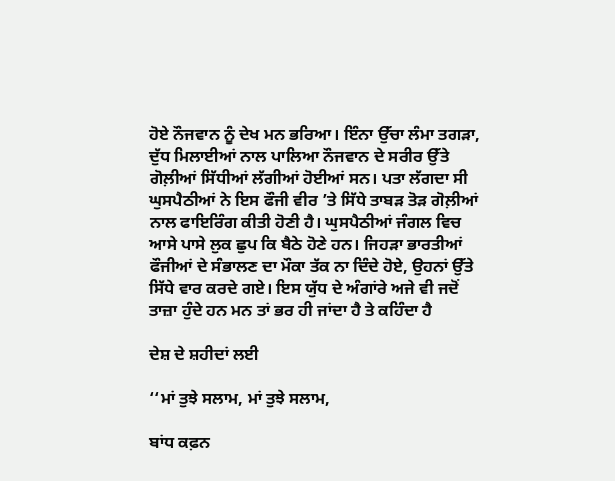ਹੋਏ ਨੌਜਵਾਨ ਨੂੰ ਦੇਖ ਮਨ ਭਰਿਆ। ਇੰਨਾ ਉੱਚਾ ਲੰਮਾ ਤਗੜਾ, ਦੁੱਧ ਮਿਲਾਈਆਂ ਨਾਲ ਪਾਲਿਆ ਨੌਜਵਾਨ ਦੇ ਸਰੀਰ ਉੱਤੇ ਗੋਲ਼ੀਆਂ ਸਿੱਧੀਆਂ ਲੱਗੀਆਂ ਹੋਈਆਂ ਸਨ। ਪਤਾ ਲੱਗਦਾ ਸੀ ਘੁਸਪੈਠੀਆਂ ਨੇ ਇਸ ਫੌਜੀ ਵੀਰ ’ਤੇ ਸਿੱਧੇ ਤਾਬੜ ਤੋੜ ਗੋਲ਼ੀਆਂ ਨਾਲ ਫਾਇਰਿੰਗ ਕੀਤੀ ਹੋਣੀ ਹੈ। ਘੁਸਪੈਠੀਆਂ ਜੰਗਲ ਵਿਚ ਆਸੇ ਪਾਸੇ ਲੁਕ ਛੁਪ ਕਿ ਬੈਠੇ ਹੋਣੇ ਹਨ। ਜਿਹੜਾ ਭਾਰਤੀਆਂ ਫੌਜੀਆਂ ਦੇ ਸੰਭਾਲਣ ਦਾ ਮੌਕਾ ਤੱਕ ਨਾ ਦਿੰਦੇ ਹੋਏ, ਉਹਨਾਂ ਉੱਤੇ ਸਿੱਧੇ ਵਾਰ ਕਰਦੇ ਗਏ। ਇਸ ਯੁੱਧ ਦੇ ਅੰਗਾਂਰੇ ਅਜੇ ਵੀ ਜਦੋਂ ਤਾਜ਼ਾ ਹੁੰਦੇ ਹਨ ਮਨ ਤਾਂ ਭਰ ਹੀ ਜਾਂਦਾ ਹੈ ਤੇ ਕਹਿੰਦਾ ਹੈ

ਦੇਸ਼ ਦੇ ਸ਼ਹੀਦਾਂ ਲਈ

‘‘ਮਾਂ ਤੁਝੇ ਸਲਾਮ, ਮਾਂ ਤੁਝੇ ਸਲਾਮ,

ਬਾਂਧ ਕਫ਼ਨ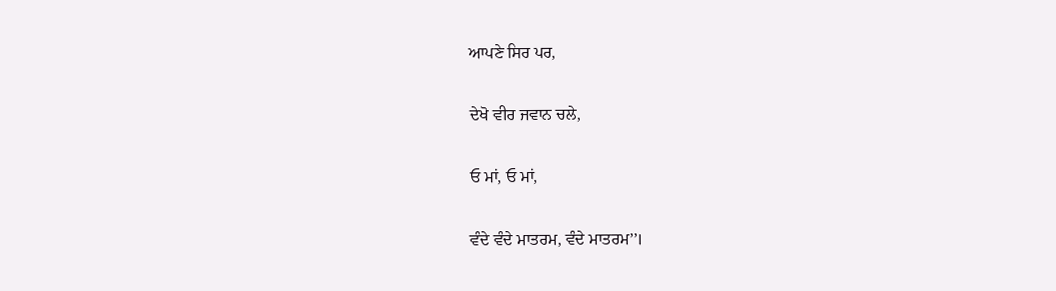ਆਪਣੇ ਸਿਰ ਪਰ,

ਦੇਖੋ ਵੀਰ ਜਵਾਨ ਚਲੇ,

ਓ ਮਾਂ, ਓ ਮਾਂ,

ਵੰਦੇ ਵੰਦੇ ਮਾਤਰਮ, ਵੰਦੇ ਮਾਤਰਮ’’।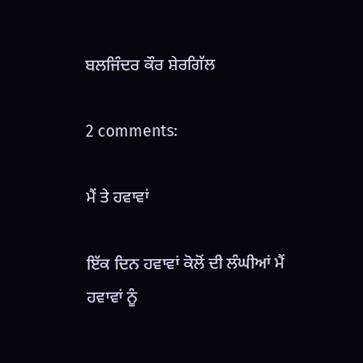ਬਲਜਿੰਦਰ ਕੌਰ ਸ਼ੇਰਗਿੱਲ

2 comments:

ਮੈਂ ਤੇ ਹਵਾਵਾਂ

ਇੱਕ ਦਿਨ ਹਵਾਵਾਂ ਕੋਲੋਂ ਦੀ ਲੰਘੀਆਂ ਮੈਂ ਹਵਾਵਾਂ ਨੂੰ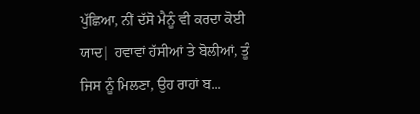ਪੁੱਛਿਆ, ਨੀਂ ਦੱਸੋ ਮੈਨੂੰ ਵੀ ਕਰਦਾ ਕੋਈ ਯਾਦ| ਹਵਾਵਾਂ ਹੱਸੀਆਂ ਤੇ ਬੋਲੀਆਂ, ਤੂੰ ਜਿਸ ਨੂੰ ਮਿਲਣਾ, ਉਹ ਰਾਹਾਂ ਬ...